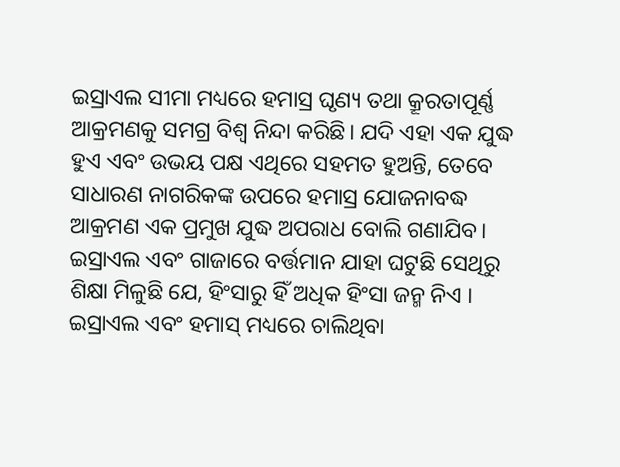ଇସ୍ରାଏଲ ସୀମା ମଧ୍ୟରେ ହମାସ୍ର ଘୃଣ୍ୟ ତଥା କ୍ରୂରତାପୂର୍ଣ୍ଣ ଆକ୍ରମଣକୁ ସମଗ୍ର ବିଶ୍ୱ ନିନ୍ଦା କରିଛି। ଯଦି ଏହା ଏକ ଯୁଦ୍ଧ ହୁଏ ଏବଂ ଉଭୟ ପକ୍ଷ ଏଥିରେ ସହମତ ହୁଅନ୍ତି, ତେବେ ସାଧାରଣ ନାଗରିକଙ୍କ ଉପରେ ହମାସ୍ର ଯୋଜନାବଦ୍ଧ ଆକ୍ରମଣ ଏକ ପ୍ରମୁଖ ଯୁଦ୍ଧ ଅପରାଧ ବୋଲି ଗଣାଯିବ। ଇସ୍ରାଏଲ ଏବଂ ଗାଜାରେ ବର୍ତ୍ତମାନ ଯାହା ଘଟୁଛି ସେଥିରୁ ଶିକ୍ଷା ମିଳୁଛି ଯେ, ହିଂସାରୁ ହିଁ ଅଧିକ ହିଂସା ଜନ୍ମ ନିଏ । ଇସ୍ରାଏଲ ଏବଂ ହମାସ୍ ମଧ୍ୟରେ ଚାଲିଥିବା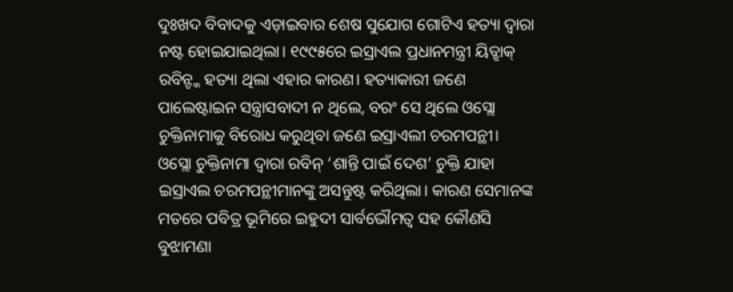ଦୁଃଖଦ ବିବାଦକୁ ଏଡ଼ାଇବାର ଶେଷ ସୁଯୋଗ ଗୋଟିଏ ହତ୍ୟା ଦ୍ୱାରା ନଷ୍ଟ ହୋଇଯାଇଥିଲା। ୧୯୯୫ରେ ଇସ୍ରାଏଲ ପ୍ରଧାନମନ୍ତ୍ରୀ ୟିତ୍ଝାକ୍ ରବିନ୍ଙ୍କ ହତ୍ୟା ଥିଲା ଏହାର କାରଣ। ହତ୍ୟାକାରୀ ଜଣେ ପାଲେଷ୍ଟାଇନ ସନ୍ତ୍ରାସବାଦୀ ନ ଥିଲେ, ବରଂ ସେ ଥିଲେ ଓସ୍ଲୋ ଚୁକ୍ତିନାମାକୁ ବିରୋଧ କରୁଥିବା ଜଣେ ଇସ୍ରାଏଲୀ ଚରମପନ୍ଥୀ। ଓସ୍ଲୋ ଚୁକ୍ତିନାମା ଦ୍ୱାରା ରବିନ୍ ‘ଶାନ୍ତି ପାଇଁ ଦେଶ’ ଚୁକ୍ତି ଯାହା ଇସ୍ରାଏଲ ଚରମପନ୍ଥୀମାନଙ୍କୁ ଅସନ୍ତୁଷ୍ଟ କରିଥିଲା। କାରଣ ସେମାନଙ୍କ ମତରେ ପବିତ୍ର ଭୂମିରେ ଇହୁଦୀ ସାର୍ବଭୌମତ୍ୱ ସହ କୌଣସି ବୁଝାମଣା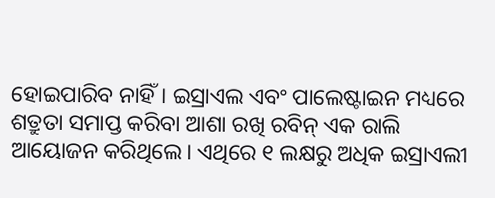ହୋଇପାରିବ ନାହିଁ। ଇସ୍ରାଏଲ ଏବଂ ପାଲେଷ୍ଟାଇନ ମଧ୍ୟରେ ଶତ୍ରୁତା ସମାପ୍ତ କରିବା ଆଶା ରଖି ରବିନ୍ ଏକ ରାଲି ଆୟୋଜନ କରିଥିଲେ। ଏଥିରେ ୧ ଲକ୍ଷରୁ ଅଧିକ ଇସ୍ରାଏଲୀ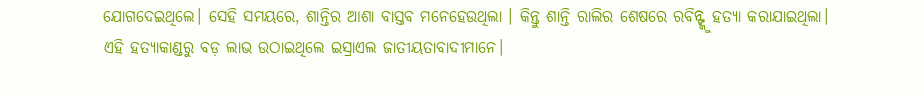ଯୋଗଦେଇଥିଲେ। ସେହି ସମୟରେ, ଶାନ୍ତିର ଆଶା ବାସ୍ତବ ମନେହେଉଥିଲା । କିନ୍ତୁ ଶାନ୍ତି ରାଲିର ଶେଷରେ ରବିନ୍ଙ୍କୁ ହତ୍ୟା କରାଯାଇଥିଲା।
ଏହି ହତ୍ୟାକାଣ୍ଡରୁ ବଡ଼ ଲାଭ ଉଠାଇଥିଲେ ଇସ୍ରାଏଲ ଜାତୀୟତାବାଦୀମାନେ।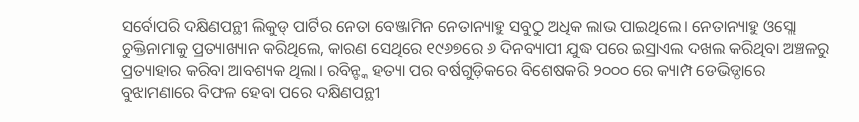ସର୍ବୋପରି ଦକ୍ଷିଣପନ୍ଥୀ ଲିକୁଡ୍ ପାର୍ଟିର ନେତା ବେଞ୍ଜାମିନ ନେତାନ୍ୟାହୁ ସବୁଠୁ ଅଧିକ ଲାଭ ପାଇଥିଲେ। ନେତାନ୍ୟାହୁ ଓସ୍ଲୋ ଚୁକ୍ତିନାମାକୁ ପ୍ରତ୍ୟାଖ୍ୟାନ କରିଥିଲେ, କାରଣ ସେଥିରେ ୧୯୬୭ରେ ୬ ଦିନବ୍ୟାପୀ ଯୁଦ୍ଧ ପରେ ଇସ୍ରାଏଲ ଦଖଲ କରିଥିବା ଅଞ୍ଚଳରୁ ପ୍ରତ୍ୟାହାର କରିବା ଆବଶ୍ୟକ ଥିଲା। ରବିନ୍ଙ୍କ ହତ୍ୟା ପର ବର୍ଷଗୁଡ଼ିକରେ ବିଶେଷକରି ୨୦୦୦ ରେ କ୍ୟାମ୍ପ ଡେଭିଡ୍ଠାରେ ବୁଝାମଣାରେ ବିଫଳ ହେବା ପରେ ଦକ୍ଷିଣପନ୍ଥୀ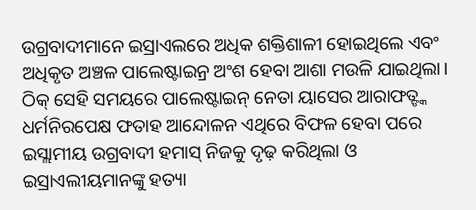ଉଗ୍ରବାଦୀମାନେ ଇସ୍ରାଏଲରେ ଅଧିକ ଶକ୍ତିଶାଳୀ ହୋଇଥିଲେ ଏବଂ ଅଧିକୃତ ଅଞ୍ଚଳ ପାଲେଷ୍ଟାଇନ୍ର ଅଂଶ ହେବା ଆଶା ମଉଳି ଯାଇଥିଲା। ଠିକ୍ ସେହି ସମୟରେ ପାଲେଷ୍ଟାଇନ୍ ନେତା ୟାସେର ଆରାଫତ୍ଙ୍କ ଧର୍ମନିରପେକ୍ଷ ଫତାହ ଆନ୍ଦୋଳନ ଏଥିରେ ବିଫଳ ହେବା ପରେ ଇସ୍ଲାମୀୟ ଉଗ୍ରବାଦୀ ହମାସ୍ ନିଜକୁ ଦୃଢ଼ କରିଥିଲା ଓ ଇସ୍ରାଏଲୀୟମାନଙ୍କୁ ହତ୍ୟା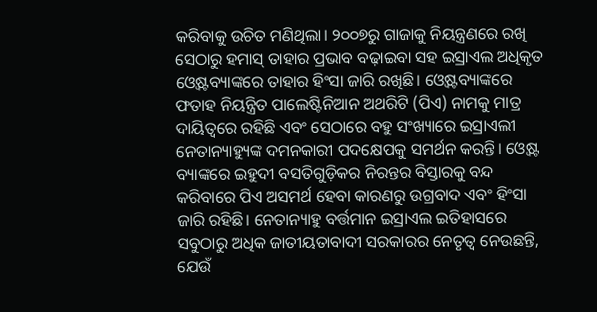କରିବାକୁ ଉଚିତ ମଣିଥିଲା। ୨୦୦୭ରୁ ଗାଜାକୁ ନିୟନ୍ତ୍ରଣରେ ରଖି ସେଠାରୁ ହମାସ୍ ତାହାର ପ୍ରଭାବ ବଢ଼ାଇବା ସହ ଇସ୍ରାଏଲ ଅଧିକୃତ ଓ୍ବେଷ୍ଟବ୍ୟାଙ୍କରେ ତାହାର ହିଂସା ଜାରି ରଖିଛି। ଓ୍ବେଷ୍ଟବ୍ୟାଙ୍କରେ ଫତାହ ନିୟନ୍ତ୍ରିତ ପାଲେଷ୍ଟିନିଆନ ଅଥରିଟି (ପିଏ) ନାମକୁ ମାତ୍ର ଦାୟିତ୍ୱରେ ରହିଛି ଏବଂ ସେଠାରେ ବହୁ ସଂଖ୍ୟାରେ ଇସ୍ରାଏଲୀ ନେତାନ୍ୟାହ୍ୟୁଙ୍କ ଦମନକାରୀ ପଦକ୍ଷେପକୁ ସମର୍ଥନ କରନ୍ତି। ଓ୍ବେଷ୍ଟ ବ୍ୟାଙ୍କରେ ଇହୁଦୀ ବସତିଗୁଡ଼ିକର ନିରନ୍ତର ବିସ୍ତାରକୁ ବନ୍ଦ କରିବାରେ ପିଏ ଅସମର୍ଥ ହେବା କାରଣରୁ ଉଗ୍ରବାଦ ଏବଂ ହିଂସା ଜାରି ରହିଛି। ନେତାନ୍ୟାହୁ ବର୍ତ୍ତମାନ ଇସ୍ରାଏଲ ଇତିହାସରେ ସବୁଠାରୁ ଅଧିକ ଜାତୀୟତାବାଦୀ ସରକାରର ନେତୃତ୍ୱ ନେଉଛନ୍ତି, ଯେଉଁ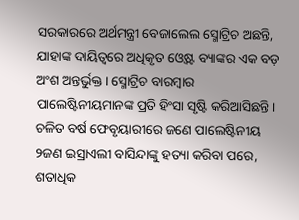ସରକାରରେ ଅର୍ଥମନ୍ତ୍ରୀ ବେଜାଲେଲ ସ୍ମୋଟ୍ରିଚ ଅଛନ୍ତି, ଯାହାଙ୍କ ଦାୟିତ୍ୱରେ ଅଧିକୃତ ଓ୍ବେଷ୍ଟ ବ୍ୟାଙ୍କର ଏକ ବଡ଼ ଅଂଶ ଅନ୍ତର୍ଭୁକ୍ତ। ସ୍ମୋଟ୍ରିଚ ବାରମ୍ବାର ପାଲେଷ୍ଟିନୀୟମାନଙ୍କ ପ୍ରତି ହିଂସା ସୃଷ୍ଟି କରିଆସିଛନ୍ତି।
ଚଳିତ ବର୍ଷ ଫେବୃୟାରୀରେ ଜଣେ ପାଲେଷ୍ଟିନୀୟ ୨ଜଣ ଇସ୍ରାଏଲୀ ବାସିନ୍ଦାଙ୍କୁ ହତ୍ୟା କରିବା ପରେ, ଶତାଧିକ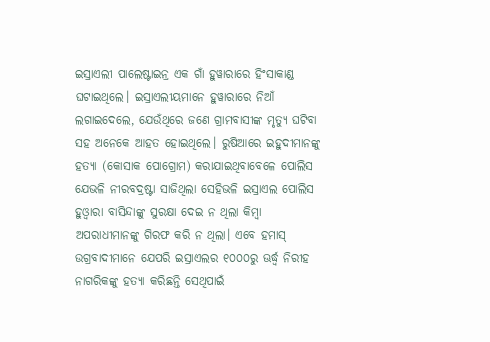ଇସ୍ରାଏଲୀ ପାଲେଷ୍ଟାଇନ୍ର ଏକ ଗାଁ ହୁୱାରାରେ ହିଂସାକାଣ୍ଡ ଘଟାଇଥିଲେ। ଇସ୍ରାଏଲୀୟମାନେ ହୁୱାରାରେ ନିଆଁ ଲଗାଇଦେଲେ, ଯେଉଁଥିରେ ଜଣେ ଗ୍ରାମବାସୀଙ୍କ ମୃତ୍ୟୁ ଘଟିବା ସହ ଅନେକେ ଆହତ ହୋଇଥିଲେ। ରୁଷିଆରେ ଇହୁଦୀମାନଙ୍କୁ ହତ୍ୟା (କୋସାକ ପୋଗ୍ରୋମ) କରାଯାଇଥିବାବେଳେ ପୋଲିସ ଯେଭଳି ନୀରବଦ୍ରଷ୍ଟା ସାଜିଥିଲା ସେହିଭଳି ଇସ୍ରାଏଲ ପୋଲିସ ହୁଓ୍ବାରା ବାସିନ୍ଦାଙ୍କୁ ସୁରକ୍ଷା ଦେଇ ନ ଥିଲା କିମ୍ବା ଅପରାଧୀମାନଙ୍କୁ ଗିରଫ କରି ନ ଥିଲା। ଏବେ ହମାସ୍ ଉଗ୍ରବାଦୀମାନେ ଯେପରି ଇସ୍ରାଏଲର ୧୦୦୦ରୁ ଊର୍ଦ୍ଧ୍ୱ ନିରୀହ ନାଗରିକଙ୍କୁ ହତ୍ୟା କରିଛନ୍ତି ସେଥିପାଇଁ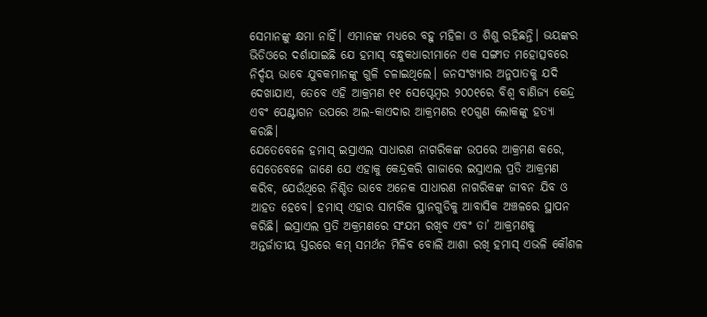ସେମାନଙ୍କୁ କ୍ଷମା ନାହିଁ। ଏମାନଙ୍କ ମଧ୍ୟରେ ବହୁ ମହିଳା ଓ ଶିଶୁ ରହିଛନ୍ତି। ଭୟଙ୍କର ଭିଡିଓରେ ଦର୍ଶାଯାଇଛି ଯେ ହମାସ୍ ବନ୍ଧୁକଧାରୀମାନେ ଏକ ସଙ୍ଗୀତ ମହୋତ୍ସବରେ ନିର୍ଦ୍ଦୟ ଭାବେ ଯୁବକମାନଙ୍କୁ ଗୁଳି ଚଳାଇଥିଲେ। ଜନସଂଖ୍ୟାର ଅନୁପାତକୁ ଯଦି ଦେଖାଯାଏ, ତେବେ ଏହି ଆକ୍ରମଣ ୧୧ ସେପ୍ଟେମ୍ବର ୨୦୦୧ରେ ବିଶ୍ୱ ବାଣିଜ୍ୟ କେନ୍ଦ୍ର ଏବଂ ପେଣ୍ଟାଗନ ଉପରେ ଅଲ-କାଏଦାର ଆକ୍ରମଣର ୧୦ଗୁଣ ଲୋକଙ୍କୁ ହତ୍ୟା କରଛି।
ଯେତେବେଳେ ହମାସ୍ ଇସ୍ରାଏଲ ସାଧାରଣ ନାଗରିକଙ୍କ ଉପରେ ଆକ୍ରମଣ କରେ, ସେତେବେଳେ ଜାଣେ ଯେ ଏହାକୁ କେନ୍ଦ୍ରକରି ଗାଜାରେ ଇସ୍ରାଏଲ ପ୍ରତି ଆକ୍ରମଣ କରିବ, ଯେଉଁଥିରେ ନିଶ୍ଚିତ ଭାବେ ଅନେକ ସାଧାରଣ ନାଗରିକଙ୍କ ଜୀବନ ଯିବ ଓ ଆହତ ହେବେ। ହମାସ୍ ଏହାର ସାମରିକ ସ୍ଥାନଗୁଡିକୁ ଆବାସିକ ଅଞ୍ଚଳରେ ସ୍ଥାପନ କରିଛି। ଇସ୍ରାଏଲ ପ୍ରତି ଅକ୍ରମଣରେ ସଂଯମ ରଖିବ ଏବଂ ତା’ ଆକ୍ରମଣକୁ ଅନ୍ତର୍ଜାତୀୟ ସ୍ତରରେ କମ୍ ସମର୍ଥନ ମିଳିବ ବୋଲି ଆଶା ରଖି ହମାସ୍ ଏଭଳି କୌଶଳ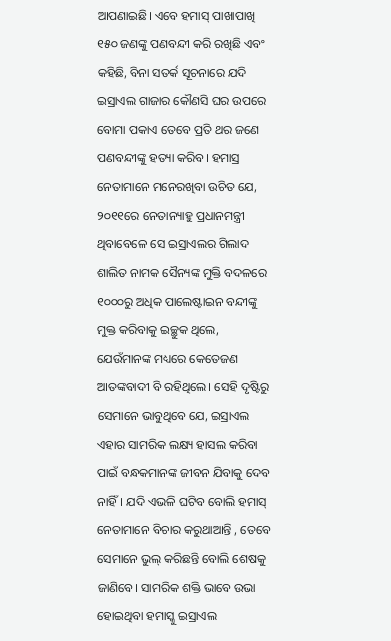ଆପଣାଇଛି। ଏବେ ହମାସ୍ ପାଖାପାଖି ୧୫୦ ଜଣଙ୍କୁ ପଣବନ୍ଦୀ କରି ରଖିଛି ଏବଂ କହିଛି, ବିନା ସତର୍କ ସୂଚନାରେ ଯଦି ଇସ୍ରାଏଲ ଗାଜାର କୌଣସି ଘର ଉପରେ ବୋମା ପକାଏ ତେବେ ପ୍ରତି ଥର ଜଣେ ପଣବନ୍ଦୀଙ୍କୁ ହତ୍ୟା କରିବ। ହମାସ୍ର ନେତାମାନେ ମନେରଖିବା ଉଚିତ ଯେ, ୨୦୧୧ରେ ନେତାନ୍ୟାହୁ ପ୍ରଧାନମନ୍ତ୍ରୀ ଥିବାବେଳେ ସେ ଇସ୍ରାଏଲର ଗିଲାଦ ଶାଲିତ ନାମକ ସୈନ୍ୟଙ୍କ ମୁକ୍ତି ବଦଳରେ ୧୦୦୦ରୁ ଅଧିକ ପାଲେଷ୍ଟାଇନ ବନ୍ଦୀଙ୍କୁ ମୁକ୍ତ କରିବାକୁ ଇଚ୍ଛୁକ ଥିଲେ, ଯେଉଁମାନଙ୍କ ମଧ୍ୟରେ କେତେଜଣ ଆତଙ୍କବାଦୀ ବି ରହିଥିଲେ। ସେହି ଦୃଷ୍ଟିରୁ ସେମାନେ ଭାବୁଥିବେ ଯେ, ଇସ୍ରାଏଲ ଏହାର ସାମରିକ ଲକ୍ଷ୍ୟ ହାସଲ କରିବା ପାଇଁ ବନ୍ଧକମାନଙ୍କ ଜୀବନ ଯିବାକୁ ଦେବ ନାହିଁ। ଯଦି ଏଭଳି ଘଟିବ ବୋଲି ହମାସ୍ ନେତାମାନେ ବିଚାର କରୁଥାଆନ୍ତି , ତେବେ ସେମାନେ ଭୁଲ୍ କରିଛନ୍ତି ବୋଲି ଶେଷକୁ ଜାଣିବେ। ସାମରିକ ଶକ୍ତି ଭାବେ ଉଭା ହୋଇଥିବା ହମାସ୍କୁ ଇସ୍ରାଏଲ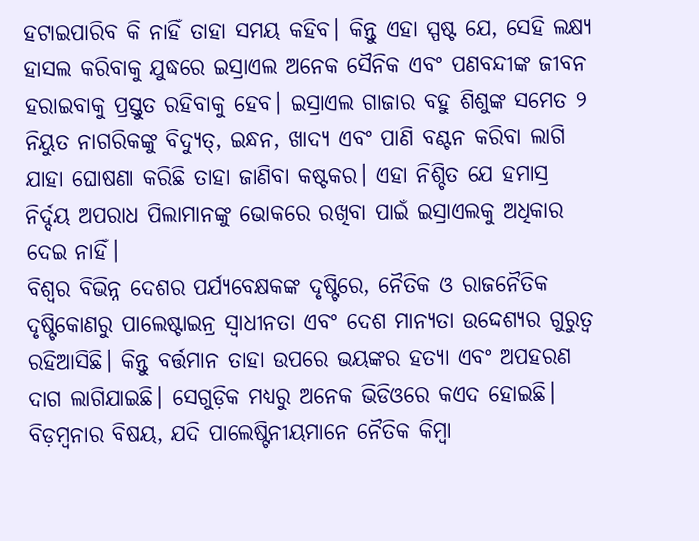ହଟାଇପାରିବ କି ନାହିଁ ତାହା ସମୟ କହିବ। କିନ୍ତୁ ଏହା ସ୍ପଷ୍ଟ ଯେ, ସେହି ଲକ୍ଷ୍ୟ ହାସଲ କରିବାକୁ ଯୁଦ୍ଧରେ ଇସ୍ରାଏଲ ଅନେକ ସୈନିକ ଏବଂ ପଣବନ୍ଦୀଙ୍କ ଜୀବନ ହରାଇବାକୁ ପ୍ରସ୍ତୁତ ରହିବାକୁ ହେବ। ଇସ୍ରାଏଲ ଗାଜାର ବହୁ ଶିଶୁଙ୍କ ସମେତ ୨ ନିୟୁତ ନାଗରିକଙ୍କୁ ବିଦ୍ୟୁତ୍, ଇନ୍ଧନ, ଖାଦ୍ୟ ଏବଂ ପାଣି ବଣ୍ଟନ କରିବା ଲାଗି ଯାହା ଘୋଷଣା କରିଛି ତାହା ଜାଣିବା କଷ୍ଟକର। ଏହା ନିଶ୍ଚିତ ଯେ ହମାସ୍ର ନିର୍ଦ୍ଦୟ ଅପରାଧ ପିଲାମାନଙ୍କୁ ଭୋକରେ ରଖିବା ପାଇଁ ଇସ୍ରାଏଲକୁ ଅଧିକାର ଦେଇ ନାହିଁ।
ବିଶ୍ୱର ବିଭିନ୍ନ ଦେଶର ପର୍ଯ୍ୟବେକ୍ଷକଙ୍କ ଦୃଷ୍ଟିରେ, ନୈତିକ ଓ ରାଜନୈତିକ ଦୃଷ୍ଟିକୋଣରୁ ପାଲେଷ୍ଟାଇନ୍ର ସ୍ବାଧୀନତା ଏବଂ ଦେଶ ମାନ୍ୟତା ଉଦ୍ଦେଶ୍ୟର ଗୁରୁତ୍ୱ ରହିଆସିଛି। କିନ୍ତୁ ବର୍ତ୍ତମାନ ତାହା ଉପରେ ଭୟଙ୍କର ହତ୍ୟା ଏବଂ ଅପହରଣ ଦାଗ ଲାଗିଯାଇଛି। ସେଗୁଡ଼ିକ ମଧ୍ୟରୁ ଅନେକ ଭିଡିଓରେ କଏଦ ହୋଇଛି। ବିଡ଼ମ୍ବନାର ବିଷୟ, ଯଦି ପାଲେଷ୍ଟିନୀୟମାନେ ନୈତିକ କିମ୍ବା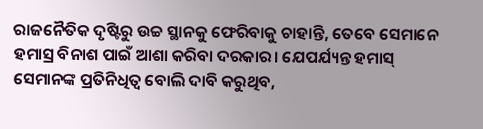ରାଜନୈତିକ ଦୃଷ୍ଟିରୁ ଉଚ୍ଚ ସ୍ଥାନକୁ ଫେରିବାକୁ ଚାହାନ୍ତି, ତେବେ ସେମାନେ ହମାସ୍ର ବିନାଶ ପାଇଁ ଆଶା କରିବା ଦରକାର। ଯେପର୍ଯ୍ୟନ୍ତ ହମାସ୍ ସେମାନଙ୍କ ପ୍ରତିନିଧିତ୍ୱ ବୋଲି ଦାବି କରୁଥିବ,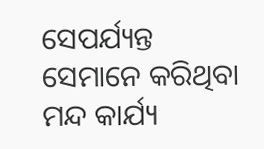ସେପର୍ଯ୍ୟନ୍ତ ସେମାନେ କରିଥିବା ମନ୍ଦ କାର୍ଯ୍ୟ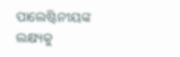ପାଲେଷ୍ଟିନୀୟଙ୍କ ଲକ୍ଷ୍ୟକୁ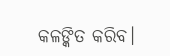କଳଙ୍କିତ କରିବ।